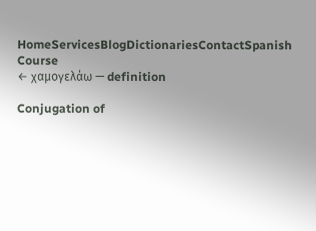HomeServicesBlogDictionariesContactSpanish Course
← χαμογελάω — definition

Conjugation of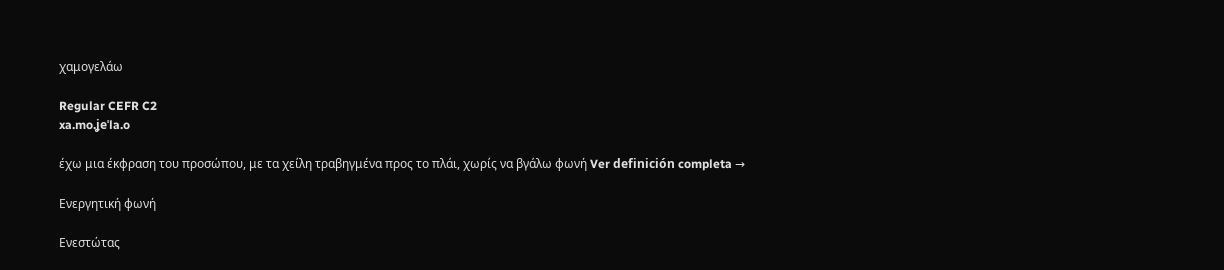χαμογελάω

Regular CEFR C2
xa.mo.ʝeˈla.o

έχω μια έκφραση του προσώπου, με τα χείλη τραβηγμένα προς το πλάι, χωρίς να βγάλω φωνή Ver definición completa →

Ενεργητική φωνή

Ενεστώτας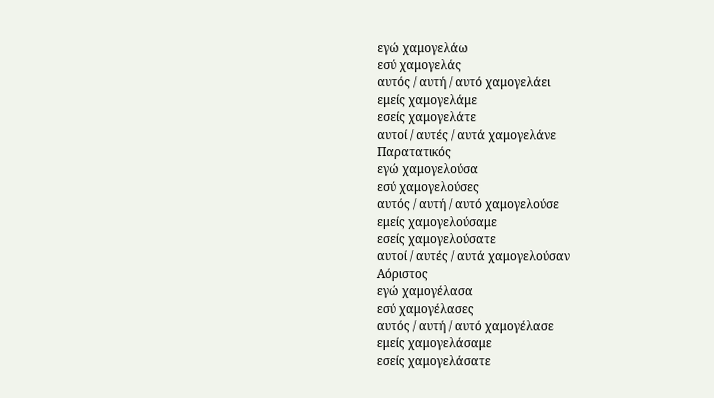εγώ χαμογελάω
εσύ χαμογελάς
αυτός / αυτή / αυτό χαμογελάει
εμείς χαμογελάμε
εσείς χαμογελάτε
αυτοί / αυτές / αυτά χαμογελάνε
Παρατατικός
εγώ χαμογελούσα
εσύ χαμογελούσες
αυτός / αυτή / αυτό χαμογελούσε
εμείς χαμογελούσαμε
εσείς χαμογελούσατε
αυτοί / αυτές / αυτά χαμογελούσαν
Αόριστος
εγώ χαμογέλασα
εσύ χαμογέλασες
αυτός / αυτή / αυτό χαμογέλασε
εμείς χαμογελάσαμε
εσείς χαμογελάσατε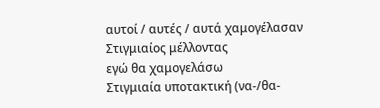αυτοί / αυτές / αυτά χαμογέλασαν
Στιγμιαίος μέλλοντας
εγώ θα χαμογελάσω
Στιγμιαία υποτακτική (να-/θα-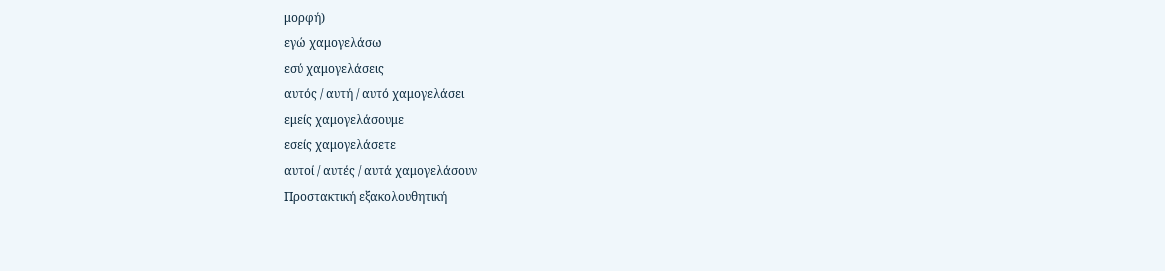μορφή)
εγώ χαμογελάσω
εσύ χαμογελάσεις
αυτός / αυτή / αυτό χαμογελάσει
εμείς χαμογελάσουμε
εσείς χαμογελάσετε
αυτοί / αυτές / αυτά χαμογελάσουν
Προστακτική εξακολουθητική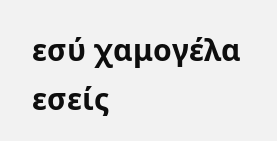εσύ χαμογέλα
εσείς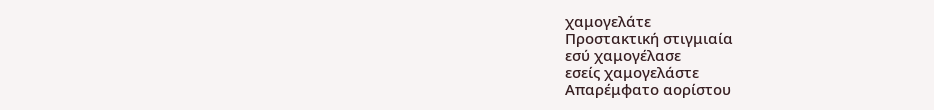χαμογελάτε
Προστακτική στιγμιαία
εσύ χαμογέλασε
εσείς χαμογελάστε
Απαρέμφατο αορίστου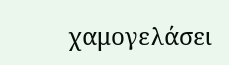χαμογελάσει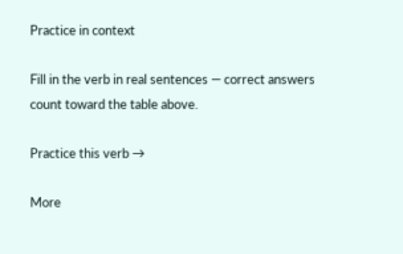Practice in context

Fill in the verb in real sentences — correct answers count toward the table above.

Practice this verb →

More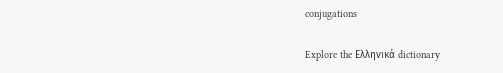conjugations

Explore the Ελληνικά dictionary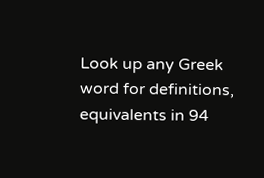Look up any Greek word for definitions, equivalents in 94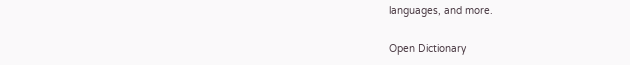languages, and more.

Open Dictionary